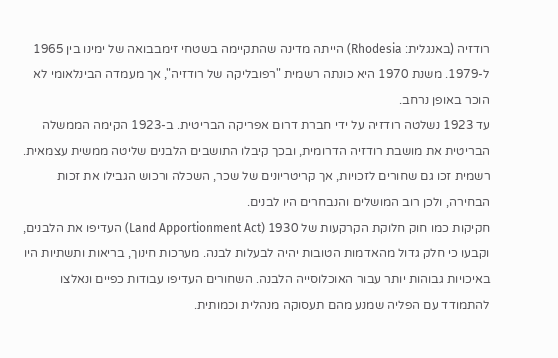רודזיה (באנגלית: Rhodesia) הייתה מדינה שהתקיימה בשטחי זימבבואה של ימינו בין 1965 ל-1979. משנת 1970 היא כונתה רשמית "רפובליקה של רודזיה", אך מעמדה הבינלאומי לא הוכר באופן נרחב.
עד 1923 נשלטה רודזיה על ידי חברת דרום אפריקה הבריטית. ב-1923 הקימה הממשלה הבריטית את מושבת רודזיה הדרומית, ובכך קיבלו התושבים הלבנים שליטה ממשית עצמאית. רשמית זכו גם שחורים לזכויות, אך קריטריונים של שכר, השכלה ורכוש הגבילו את זכות הבחירה, ולכן רוב המושלים והנבחרים היו לבנים.
חקיקות כמו חוק חלוקת הקרקעות של 1930 (Land Apportionment Act) העדיפו את הלבנים, וקבעו כי חלק גדול מהאדמות הטובות יהיה לבעלות לבנה. מערכות חינוך, בריאות ותשתיות היו באיכויות גבוהות יותר עבור האוכלוסייה הלבנה. השחורים העדיפו עבודות כפיים ונאלצו להתמודד עם הפליה שמנע מהם תעסוקה מנהלית וכמותית.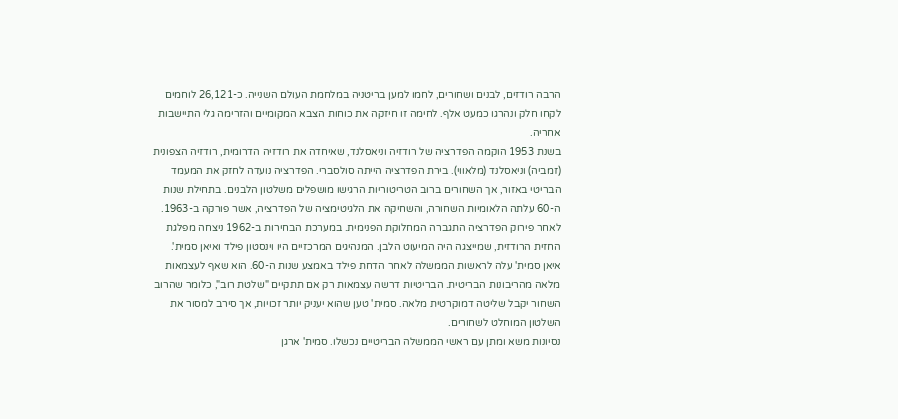הרבה רודזים, לבנים ושחורים, לחמו למען בריטניה במלחמת העולם השנייה. כ-26,121 לוחמים לקחו חלק ונהרגו כמעט אלף. לחימה זו חיזקה את כוחות הצבא המקומיים והזרימה גלי התיישבות אחריה.
בשנת 1953 הוקמה הפדרציה של רודזיה וניאסלנד, שאיחדה את רודזיה הדרומית, רודזיה הצפונית (זמביה) וניאסלנד (מלאווי). בירת הפדרציה הייתה סולסברי. הפדרציה נועדה לחזק את המעמד הבריטי באזור, אך השחורים ברוב הטריטוריות הרגישו מושפלים משלטון הלבנים. בתחילת שנות ה-60 עלתה הלאומיות השחורה, והשחיקה את הלגיטימציה של הפדרציה, אשר פורקה ב-1963.
לאחר פירוק הפדרציה התגברה המחלוקת הפנימית. במערכת הבחירות ב-1962 ניצחה מפלגת החזית הרודזית, שמייצגה היה המיעוט הלבן. המנהיגים המרכזיים היו וינסטון פילד ואיאן סמית'.
איאן סמית' עלה לראשות הממשלה לאחר הדחת פילד באמצע שנות ה-60. הוא שאף לעצמאות מלאה מהריבונות הבריטית. הבריטיות דרשה עצמאות רק אם תתקיים "שלטת רוב", כלומר שהרוב השחור יקבל שליטה דמוקרטית מלאה. סמית' טען שהוא יעניק יותר זכויות, אך סירב למסור את השלטון המוחלט לשחורים.
נסיונות משא ומתן עם ראשי הממשלה הבריטיים נכשלו. סמית' ארגן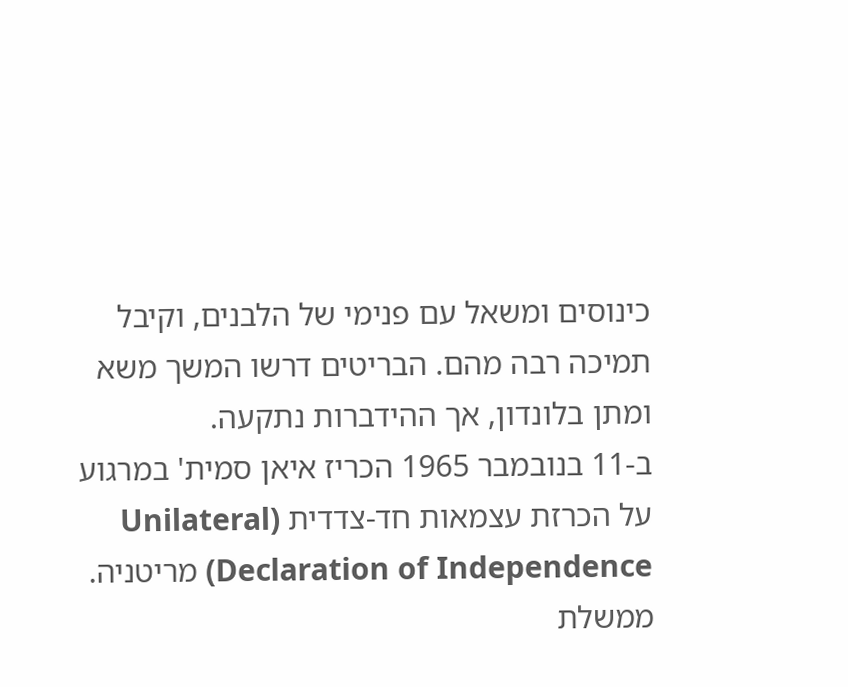כינוסים ומשאל עם פנימי של הלבנים, וקיבל תמיכה רבה מהם. הבריטים דרשו המשך משא ומתן בלונדון, אך ההידברות נתקעה.
ב-11 בנובמבר 1965 הכריז איאן סמית' במרגוע על הכרזת עצמאות חד-צדדית (Unilateral Declaration of Independence) מריטניה. ממשלת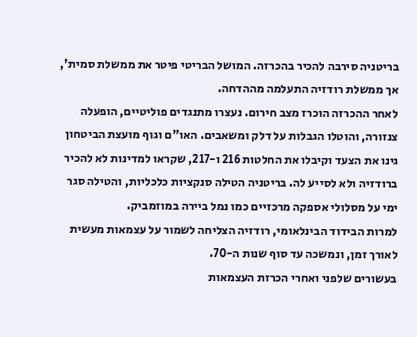בריטניה סירבה להכיר בהכרזה. המושל הבריטי פיטר את ממשלת סמית', אך ממשלת רודזיה התעלמה מההדחה.
לאחר ההכרזה הוכרז מצב חירום. נעצרו מתנגדים פוליטיים, הופעלה צנזורה, והוטלו הגבלות על דלק ומשאבים. האו"ם וגוף מועצת הביטחון גינו את הצעד וקיבלו את החלטות 216 ו-217, שקראו למדינות לא להכיר ברודזיה ולא לסייע לה. בריטניה הטילה סנקציות כלכליות, והטילה סגר ימי על מסלולי אספקה מרכזיים כמו נמל ביירה במוזמביק.
למרות הבידוד הבינלאומי, רודזיה הצליחה לשמור על עצמאות מעשית לאורך זמן, ונמשכה עד סוף שנות ה-70.
בעשורים שלפני ואחרי הכרזת העצמאות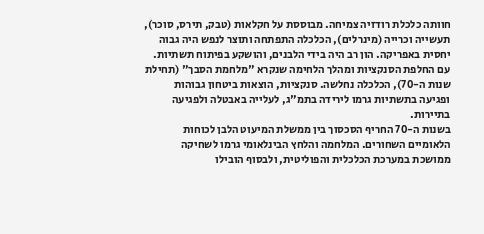חוותה כלכלת רודזיה צמיחה. מבוססת על חקלאות (טבק, תירס, סוכר), תעשייה וכרייה (מינרלים), הכלכלה התפתחה ותוצר לנפש היה גבוה יחסית באפריקה. הון רב היה בידי הלבנים, והושקע בפיתוח תשתיות.
עם החלפת הסנקציות ומהלך הלחימה שנקרא "מלחמת הסבך" (תחילת שנות ה-70), הכלכלה נחלשה. סנקציות, הוצאות ביטחון גבוהות ופגיעה בתשתיות גרמו לירידה בתמ"ג, לעלייה באבטלה ולפגיעה בתיירות.
בשנות ה-70 החריף הסכסוך בין ממשלת המיעוט הלבן לכוחות הלאומיים השחורים. המלחמה והלחץ הבינלאומי גרמו לשחיקה ממושכת במערכת הכלכלית והפוליטית, ולבסוף הובילו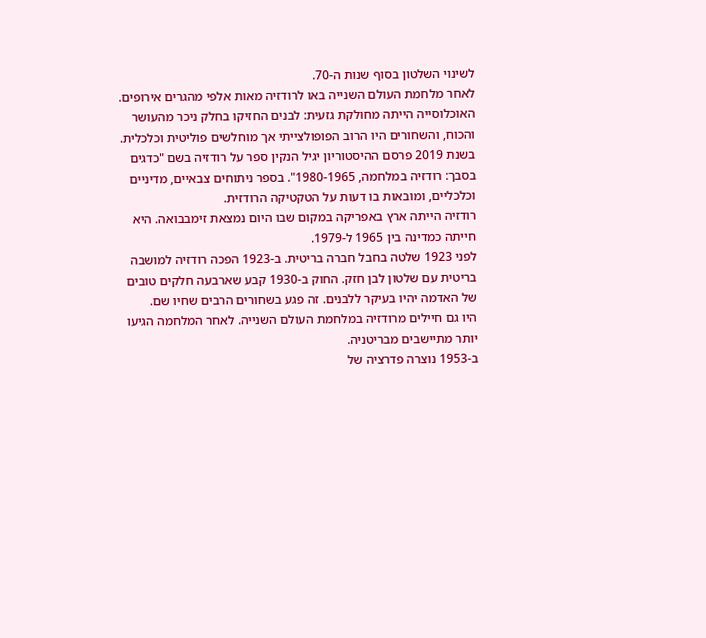לשינוי השלטון בסוף שנות ה-70.
לאחר מלחמת העולם השנייה באו לרודזיה מאות אלפי מהגרים אירופים. האוכלוסייה הייתה מחולקת גזעית: לבנים החזיקו בחלק ניכר מהעושר והכוח, והשחורים היו הרוב הפופולצייתי אך מוחלשים פוליטית וכלכלית.
בשנת 2019 פרסם ההיסטוריון יגיל הנקין ספר על רודזיה בשם "כדגים בסבך: רודזיה במלחמה, 1980-1965". בספר ניתוחים צבאיים, מדיניים וכלכליים, ומובאות בו דעות על הטקטיקה הרודזית.
רודזיה הייתה ארץ באפריקה במקום שבו היום נמצאת זימבבואה. היא חייתה כמדינה בין 1965 ל-1979.
לפני 1923 שלטה בחבל חברה בריטית. ב-1923 הפכה רודזיה למושבה בריטית עם שלטון לבן חזק. החוק ב-1930 קבע שארבעה חלקים טובים של האדמה יהיו בעיקר ללבנים. זה פגע בשחורים הרבים שחיו שם.
היו גם חיילים מרודזיה במלחמת העולם השנייה. לאחר המלחמה הגיעו יותר מתיישבים מבריטניה.
ב-1953 נוצרה פדרציה של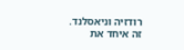רודזיה וניאסלנד. זה איחד את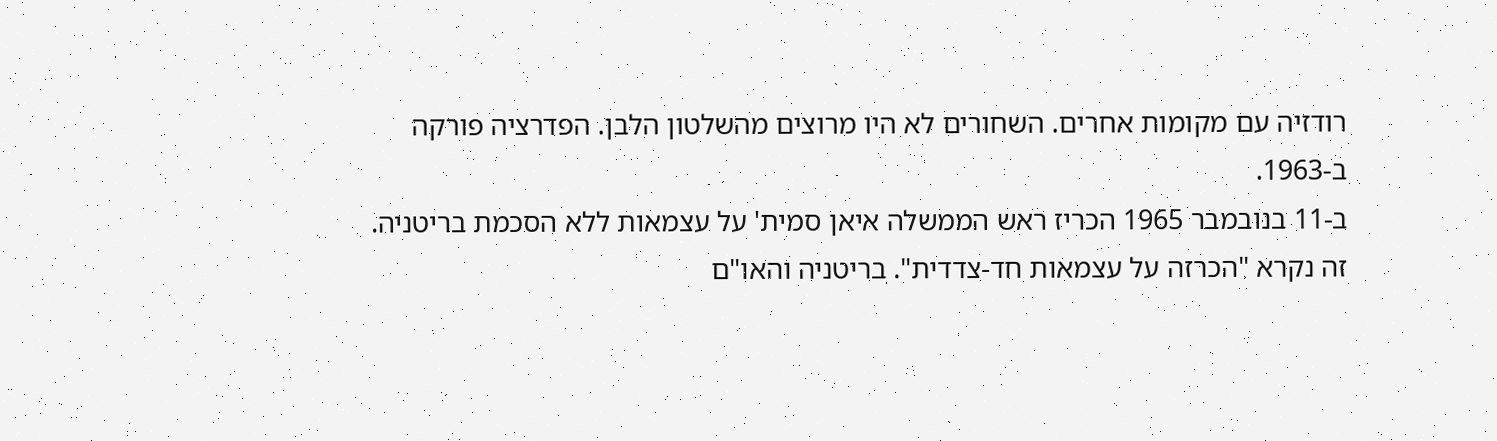רודזיה עם מקומות אחרים. השחורים לא היו מרוצים מהשלטון הלבן. הפדרציה פורקה ב-1963.
ב-11 בנובמבר 1965 הכריז ראש הממשלה איאן סמית' על עצמאות ללא הסכמת בריטניה. זה נקרא "הכרזה על עצמאות חד-צדדית". בריטניה והאו"ם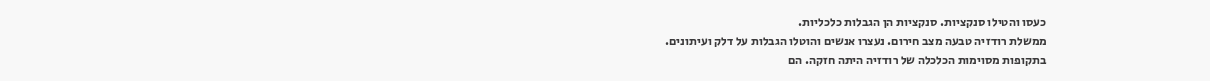כעסו והטילו סנקציות. סנקציות הן הגבלות כלכליות.
ממשלת רודזיה טבעה מצב חירום. נעצרו אנשים והוטלו הגבלות על דלק ועיתונים.
בתקופות מסוימות הכלכלה של רודזיה היתה חזקה. הם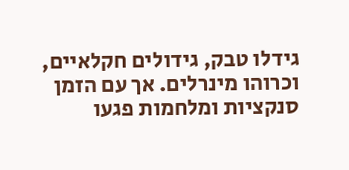גידלו טבק, גידולים חקלאיים, וכרוהו מינרלים. אך עם הזמן סנקציות ומלחמות פגעו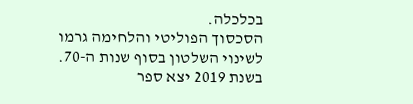בכלכלה.
הסכסוך הפוליטי והלחימה גרמו לשינוי השלטון בסוף שנות ה-70. בשנת 2019 יצא ספר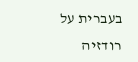בעברית על רודזיה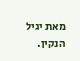מאת יגיל הנקין.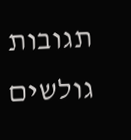תגובות גולשים